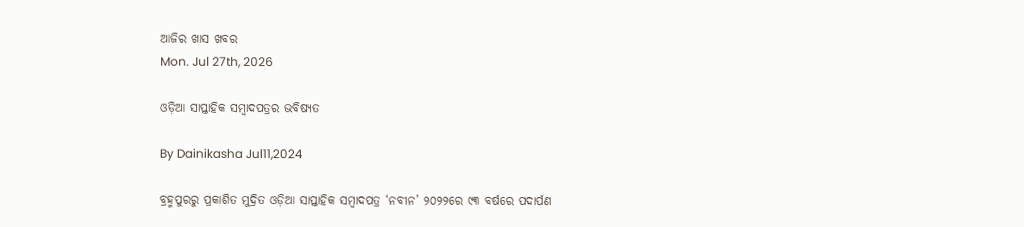ଆଜିର ଖାସ ଖବର
Mon. Jul 27th, 2026

ଓଡ଼ିଆ ସାପ୍ତାହିକ ସମ୍ୱାଦପତ୍ରର ଭବିଷ୍ୟତ

By Dainikasha Jul11,2024

ବ୍ରହ୍ମପୁରରୁ ପ୍ରକାଶିତ ମୁଦ୍ରିତ ଓଡ଼ିଆ ସାପ୍ତାହିକ ସମ୍ୱାଦପତ୍ର ‘ନବୀନ’ ୨୦୨୨ରେ ୯୩ ବର୍ଷରେ ପଦାର୍ପଣ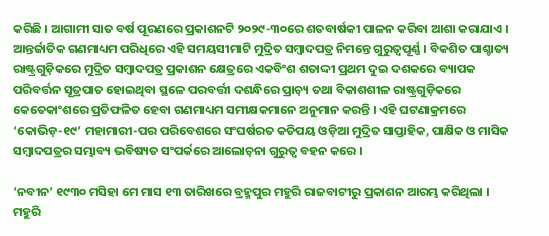କରିଛି । ଆଗାମୀ ସାତ ବର୍ଷ ପୂରଣରେ ପ୍ରକାଶନଟି ୨୦୨୯-୩୦ରେ ଶତବାର୍ଷକୀ ପାଳନ କରିବା ଆଶା କରାଯାଏ । ଆନ୍ତର୍ଜାତିକ ଗଣମାଧ୍ୟମ ପରିଧିରେ ଏହି ସମୟସୀମାଟି ମୁଦ୍ରିତ ସମ୍ୱାଦପତ୍ର ନିମନ୍ତେ ଗୁରୁତ୍ୱପୂର୍ଣ୍ଣ । ବିକଶିତ ପାଶ୍ଚାତ୍ୟ ରାଷ୍ଟ୍ରଗୁଡ଼ିକରେ ମୁଦ୍ରିତ ସମ୍ୱାଦପତ୍ର ପ୍ରକାଶନ କ୍ଷେତ୍ରରେ ଏକବିଂଶ ଶତାଦ୍ଦୀ ପ୍ରଥମ ଦୁଇ ଦଶକରେ ବ୍ୟାପକ ପରିବର୍ତ୍ତନ ସୂତ୍ରପାତ ହୋଇଥିବା ସ୍ଥଳେ ପରବର୍ତ୍ତୀ ଦଶନ୍ଧିରେ ପ୍ରାଚ଼୍ୟ ତଥା ବିକାଶଶୀଳ ରାଷ୍ଟ୍ରଗୁଡ଼ିକରେ କେତେକାଂଶରେ ପ୍ରତିଫଳିତ ହେବା ଗଣମାଧ୍ୟମ ସମୀକ୍ଷକମାନେ ଅନୁମାନ କରନ୍ତି । ଏହି ଘଟଣାକ୍ରମରେ ‘କୋଭିଡ଼-୧୯’ ମହାମାରୀ-ପର ପରିବେଶରେ ସଂଘର୍ଷରତ କତିପୟ ଓଡ଼ିଆ ମୁଦ୍ରିତ ସାପ୍ତାହିକ, ପାକ୍ଷିକ ଓ ମାସିକ ସମ୍ୱାଦପତ୍ରର ସମ୍ଭାବ୍ୟ ଭବିଷ୍ୟତ ସଂପର୍କରେ ଆଲୋଚ଼ନା ଗୁରୁତ୍ୱ ବହନ କରେ ।

‘ନବୀନ’ ୧୯୩୦ ମସିହା ମେ ମାସ ୧୩ ତାରିଖରେ ବ୍ରହ୍ମପୁର ମହୁରି ରାଜବାଟୀରୁ ପ୍ରକାଶନ ଆରମ୍ଭ କରିଥିଲା । ମହୁରି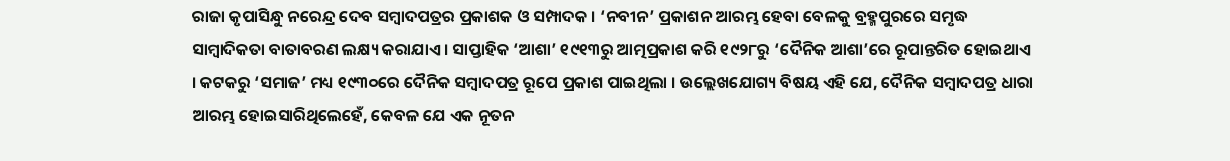ରାଜା କୃପାସିନ୍ଧୁ ନରେନ୍ଦ୍ର ଦେବ ସମ୍ୱାଦପତ୍ରର ପ୍ରକାଶକ ଓ ସମ୍ପାଦକ । ‘ନବୀନ’ ପ୍ରକାଶନ ଆରମ୍ଭ ହେବା ବେଳକୁ ବ୍ରହ୍ମପୁରରେ ସମୃଦ୍ଧ ସାମ୍ୱାଦିକତା ବାତାବରଣ ଲକ୍ଷ୍ୟ କରାଯାଏ । ସାପ୍ତାହିକ ‘ଆଶା’ ୧୯୧୩ରୁ ଆତ୍ମପ୍ରକାଶ କରି ୧୯୨୮ରୁ ‘ଦୈନିକ ଆଶା’ରେ ରୂପାନ୍ତରିତ ହୋଇଥାଏ । କଟକରୁ ‘ସମାଜ’ ମଧ୍ୟ ୧୯୩୦ରେ ଦୈନିକ ସମ୍ୱାଦପତ୍ର ରୂପେ ପ୍ରକାଶ ପାଇଥିଲା । ଉଲ୍ଲେଖଯୋଗ୍ୟ ବିଷୟ ଏହି ଯେ, ଦୈନିକ ସମ୍ୱାଦପତ୍ର ଧାରା ଆରମ୍ଭ ହୋଇସାରିଥିଲେହେଁ, କେବଳ ଯେ ଏକ ନୂତନ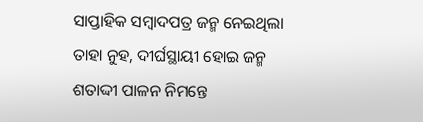ସାପ୍ତାହିକ ସମ୍ୱାଦପତ୍ର ଜନ୍ମ ନେଇଥିଲା ତାହା ନୁହ, ଦୀର୍ଘସ୍ଥାୟୀ ହୋଇ ଜନ୍ମ ଶତାଦ୍ଦୀ ପାଳନ ନିମନ୍ତେ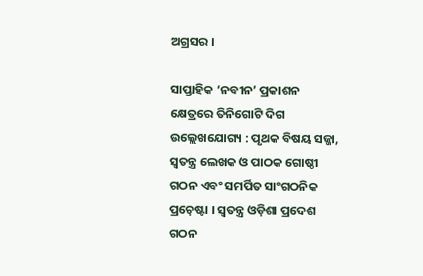ଅଗ୍ରସର ।

ସାପ୍ତାହିକ ‘ନବୀନ’ ପ୍ରକାଶନ କ୍ଷେତ୍ରରେ ତିନିଗୋଟି ଦିଗ ଉଲ୍ଲେଖଯୋଗ୍ୟ : ପୃଥକ ବିଷୟ ସଜ୍ଜା, ସ୍ୱତନ୍ତ୍ର ଲେଖକ ଓ ପାଠକ ଗୋଷ୍ଠୀ ଗଠନ ଏବଂ ସମର୍ପିତ ସାଂଗଠନିକ ପ୍ରଚ଼େଷ୍ଟା । ସ୍ୱତନ୍ତ୍ର ଓଡ଼ିଶା ପ୍ରଦେଶ ଗଠନ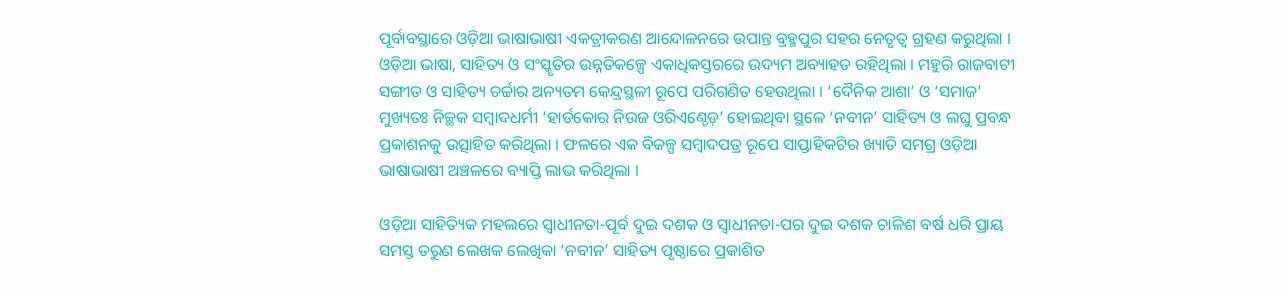ପୂର୍ବାବସ୍ଥାରେ ଓଡ଼ିଆ ଭାଷାଭାଷୀ ଏକତ୍ରୀକରଣ ଆନ୍ଦୋଳନରେ ଉପାନ୍ତ ବ୍ରହ୍ମପୁର ସହର ନେତୃତ୍ୱ ଗ୍ରହଣ କରୁଥିଲା । ଓଡ଼ିଆ ଭାଷା, ସାହିତ୍ୟ ଓ ସଂସ୍କୃତିର ଉନ୍ନତିକଳ୍ପେ ଏକାଧିକସ୍ତରରେ ଉଦ୍ୟମ ଅବ୍ୟାହତ ରହିଥିଲା । ମହୁରି ରାଜବାଟୀ ସଙ୍ଗୀତ ଓ ସାହିତ୍ୟ ଚର୍ଚ୍ଚାର ଅନ୍ୟତମ କେନ୍ଦ୍ରସ୍ଥଳୀ ରୂପେ ପରିଗଣିତ ହେଉଥିଲା । ‘ଦୈନିକ ଆଶା’ ଓ ‘ସମାଜ’ ମୁଖ୍ୟତଃ ନିଚ୍ଛକ ସମ୍ୱାଦଧର୍ମୀ ‘ହାର୍ଡକୋର ନିଉଜ ଓରିଏଣ୍ଚେଡ଼’ ହୋଇଥିବା ସ୍ଥଳେ ‘ନବୀନ’ ସାହିତ୍ୟ ଓ ଲଘୁ ପ୍ରବନ୍ଧ ପ୍ରକାଶନକୁ ଉତ୍ସାହିତ କରିଥିଲା । ଫଳରେ ଏକ ବିକଳ୍ପ ସମ୍ୱାଦପତ୍ର ରୂପେ ସାପ୍ତାହିକଟିର ଖ୍ୟାତି ସମଗ୍ର ଓଡ଼ିଆ ଭାଷାଭାଷୀ ଅଞ୍ଚଳରେ ବ୍ୟାପ୍ତି ଲାଭ କରିଥିଲା ।

ଓଡ଼ିଆ ସାହିତ୍ୟିକ ମହଲରେ ସ୍ୱାଧୀନତା-ପୂର୍ବ ଦୁଇ ଦଶକ ଓ ସ୍ୱାଧୀନତା-ପର ଦୁଇ ଦଶକ ଚାଳିଶ ବର୍ଷ ଧରି ପ୍ରାୟ ସମସ୍ତ ତରୁଣ ଲେଖକ ଲେଖିକା ‘ନବୀନ’ ସାହିତ୍ୟ ପୃଷ୍ଠାରେ ପ୍ରକାଶିତ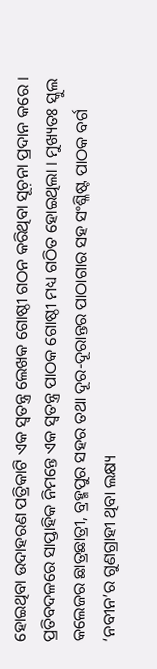ହୋଇଥିବା ଉଦାହରଣ ପତ୍ରିକାଟି ଏକ ସ୍ୱତନ୍ତ୍ର ଲେଖକ ଗୋଷ୍ଠୀ ଗଠନ କରିଥିବା ସୂଚ଼ନା ପ୍ରଦାନ କରେ । ପ୍ରତିବଦଳରେ ସାପ୍ତାହିକ ନିମନ୍ତେ ଏକ ସ୍ୱତନ୍ତ୍ର ପାଠକ ଗୋଷ୍ଠୀ ମଧ୍ୟ ଗଠିତ ହୋଇଥିଲା । ମୁଖ୍ୟତଃ ସ୍କୁଲ କଲେଜର ଛାତ୍ରଛାତ୍ରୀ, ବ୍ରହ୍ମପୁର ସହର ତଥା ଦୂର-ଦୂରାନ୍ତର ପାଠାଗାର ସହ ସଂଶ୍ଳିଷ୍ଟ ପାଠକ ବର୍ଗ ‘ନବୀନ’ର ଗୁଣଗ୍ରାହୀ ଥିବା ଲକ୍ଷ୍ୟ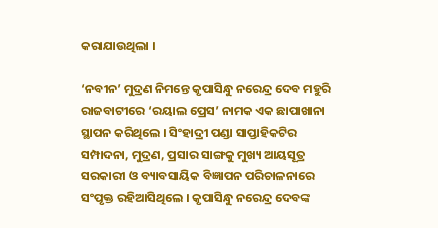କରାଯାଉଥିଲା ।

‘ନବୀନ’ ମୁଦ୍ରଣ ନିମନ୍ତେ କୃପାସିନ୍ଧୁ ନରେନ୍ଦ୍ର ଦେବ ମହୁରି ରାଜବାଟୀରେ ‘ରୟାଲ ପ୍ରେସ’ ନାମକ ଏକ ଛାପାଖାନା ସ୍ଥାପନ କରିଥିଲେ । ସିଂହାଦ୍ରୀ ପଣ୍ଡା ସାପ୍ତାହିକଟିର ସମ୍ପାଦନା, ମୁଦ୍ରଣ, ପ୍ରସାର ସାଙ୍ଗକୁ ମୁଖ୍ୟ ଆୟସୂତ୍ର ସରକାରୀ ଓ ବ୍ୟାବସାୟିକ ବିଜ୍ଞାପନ ପରିଚାଳନାରେ ସଂପୃକ୍ତ ରହିଆସିଥିଲେ । କୃପାସିନ୍ଧୁ ନରେନ୍ଦ୍ର ଦେବଙ୍କ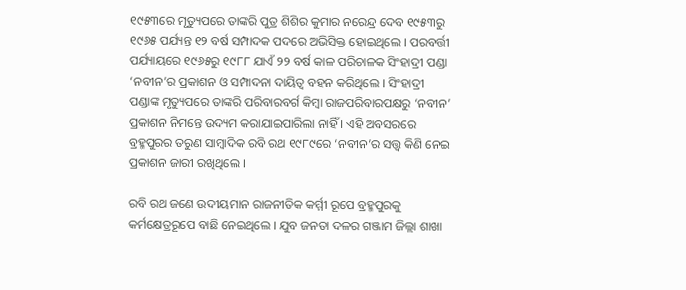୧୯୫୩ରେ ମୃତ୍ୟୁପରେ ତାଙ୍କରି ପୁତ୍ର ଶିଶିର କୁମାର ନରେନ୍ଦ୍ର ଦେବ ୧୯୫୩ରୁ ୧୯୬୫ ପର୍ଯ୍ୟନ୍ତ ୧୨ ବର୍ଷ ସମ୍ପାଦକ ପଦରେ ଅଭିସିକ୍ତ ହୋଇଥିଲେ । ପରବର୍ତ୍ତୀ ପର୍ଯ୍ୟାୟରେ ୧୯୬୫ରୁ ୧୯୮୮ ଯାଏଁ ୨୨ ବର୍ଷ କାଳ ପରିଚାଳକ ସିଂହାଦ୍ରୀ ପଣ୍ଡା ‘ନବୀନ’ର ପ୍ରକାଶନ ଓ ସମ୍ପାଦନା ଦାୟିତ୍ୱ ବହନ କରିଥିଲେ । ସିଂହାଦ୍ରୀ ପଣ୍ଡାଙ୍କ ମୃତ୍ୟୁପରେ ତାଙ୍କରି ପରିବାରବର୍ଗ କିମ୍ୱା ରାଜପରିବାରପକ୍ଷରୁ ‘ନବୀନ’ ପ୍ରକାଶନ ନିମନ୍ତେ ଉଦ୍ୟମ କରାଯାଇପାରିଲା ନାହିଁ । ଏହି ଅବସରରେ ବ୍ରହ୍ମପୁରର ତରୁଣ ସାମ୍ୱାଦିକ ରବି ରଥ ୧୯୮୯ରେ ‘ନବୀନ’ର ସତ୍ତ୍ୱ କିଣି ନେଇ ପ୍ରକାଶନ ଜାରୀ ରଖିଥିଲେ ।

ରବି ରଥ ଜଣେ ଉଦୀୟମାନ ରାଜନୀତିକ କର୍ମ୍ମୀ ରୂପେ ବ୍ରହ୍ମପୁରକୁ କର୍ମକ୍ଷେତ୍ରରୂପେ ବାଛି ନେଇଥିଲେ । ଯୁବ ଜନତା ଦଳର ଗଞ୍ଜାମ ଜିଲ୍ଲା ଶାଖା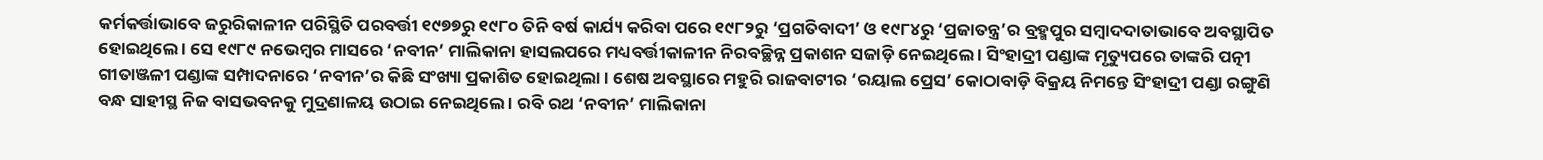କର୍ମକର୍ତ୍ତାଭାବେ ଜରୁରିକାଳୀନ ପରିସ୍ଥିତି ପରବର୍ତ୍ତୀ ୧୯୭୭ରୁ ୧୯୮୦ ତିନି ବର୍ଷ କାର୍ଯ୍ୟ କରିବା ପରେ ୧୯୮୨ରୁ ‘ପ୍ରଗତିବାଦୀ’ ଓ ୧୯୮୪ରୁ ‘ପ୍ରଜାତନ୍ତ୍ର’ର ବ୍ରହ୍ମପୁର ସମ୍ୱାଦଦାତାଭାବେ ଅବସ୍ଥାପିତ ହୋଇଥିଲେ । ସେ ୧୯୮୯ ନଭେମ୍ୱର ମାସରେ ‘ନବୀନ’ ମାଲିକାନା ହାସଲପରେ ମଧ୍ୟବର୍ତ୍ତୀକାଳୀନ ନିରବଚ୍ଛିନ୍ନ ପ୍ରକାଶନ ସଜାଡ଼ି ନେଇଥିଲେ । ସିଂହାଦ୍ରୀ ପଣ୍ଡାଙ୍କ ମୃତ୍ୟୁପରେ ତାଙ୍କରି ପତ୍ନୀ ଗୀତାଞ୍ଜଳୀ ପଣ୍ଡାଙ୍କ ସମ୍ପାଦନାରେ ‘ନବୀନ’ର କିଛି ସଂଖ୍ୟା ପ୍ରକାଶିତ ହୋଇଥିଲା । ଶେଷ ଅବସ୍ଥାରେ ମହୁରି ରାଜବାଟୀର ‘ରୟାଲ ପ୍ରେସ’ କୋଠାବାଡ଼ି ବିକ୍ରୟ ନିମନ୍ତେ ସିଂହାଦ୍ରୀ ପଣ୍ଡା ରଙ୍ଗୁଣି ବନ୍ଧ ସାହୀସ୍ଥ ନିଜ ବାସଭବନକୁ ମୁଦ୍ରଣାଳୟ ଉଠାଇ ନେଇଥିଲେ । ରବି ରଥ ‘ନବୀନ’ ମାଲିକାନା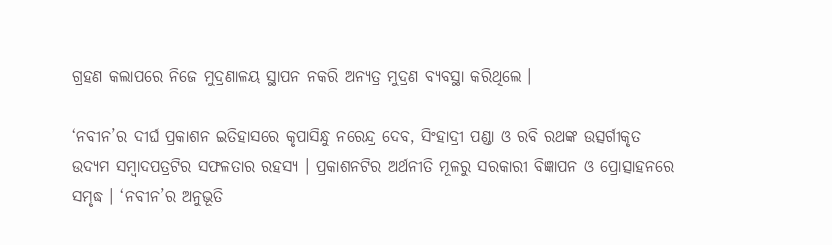ଗ୍ରହଣ କଲାପରେ ନିଜେ ମୁଦ୍ରଣାଳୟ ସ୍ଥାପନ ନକରି ଅନ୍ୟତ୍ର ମୁଦ୍ରଣ ବ୍ୟବସ୍ଥା କରିଥିଲେ ।

‘ନବୀନ’ର ଦୀର୍ଘ ପ୍ରକାଶନ ଇତିହାସରେ କୃପାସିନ୍ଧୁ ନରେନ୍ଦ୍ର ଦେବ, ସିଂହାଦ୍ରୀ ପଣ୍ଡା ଓ ରବି ରଥଙ୍କ ଉତ୍ସର୍ଗୀକୃତ ଉଦ୍ୟମ ସମ୍ୱାଦପତ୍ରଟିର ସଫଳତାର ରହସ୍ୟ । ପ୍ରକାଶନଟିର ଅର୍ଥନୀତି ମୂଳରୁ ସରକାରୀ ବିଜ୍ଞାପନ ଓ ପ୍ରୋତ୍ସାହନରେ ସମୃଦ୍ଧ । ‘ନବୀନ’ର ଅନୁଭୂତି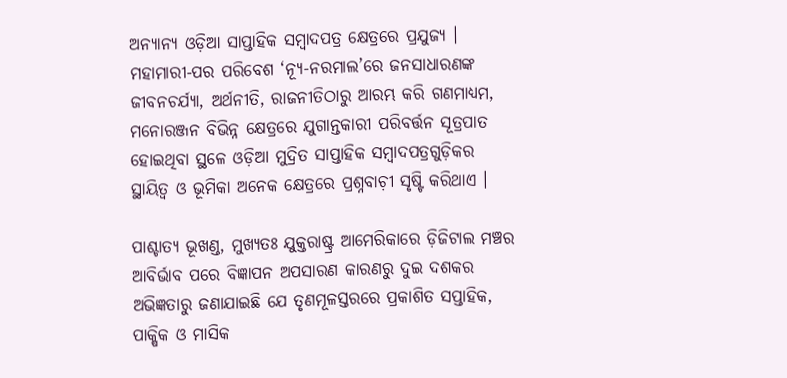ଅନ୍ୟାନ୍ୟ ଓଡ଼ିଆ ସାପ୍ତାହିକ ସମ୍ୱାଦପତ୍ର କ୍ଷେତ୍ରରେ ପ୍ରଯୁଜ୍ୟ । ମହାମାରୀ-ପର ପରିବେଶ ‘ନ୍ୟୂ-ନରମାଲ’ରେ ଜନସାଧାରଣଙ୍କ ଜୀବନଚର୍ଯ୍ୟା, ଅର୍ଥନୀତି, ରାଜନୀତିଠାରୁ ଆରମ୍ଭ କରି ଗଣମାଧ୍ୟମ, ମନୋରଞ୍ଜନ ବିଭିନ୍ନ କ୍ଷେତ୍ରରେ ଯୁଗାନ୍ତକାରୀ ପରିବର୍ତ୍ତନ ସୂତ୍ରପାତ ହୋଇଥିବା ସ୍ଥଳେ ଓଡ଼ିଆ ମୁଦ୍ରିତ ସାପ୍ତାହିକ ସମ୍ୱାଦପତ୍ରଗୁଡ଼ିକର ସ୍ଥାୟିତ୍ୱ ଓ ଭୂମିକା ଅନେକ କ୍ଷେତ୍ରରେ ପ୍ରଶ୍ନବାଚ଼ୀ ସୃଷ୍ଟି କରିଥାଏ ।

ପାଶ୍ଚାତ୍ୟ ଭୂଖଣ୍ଡ, ମୁଖ୍ୟତଃ ଯୁକ୍ତରାଷ୍ଟ୍ର ଆମେରିକାରେ ଡ଼ିଜିଟାଲ ମଞ୍ଚର ଆବିର୍ଭାବ ପରେ ବିଜ୍ଞାପନ ଅପସାରଣ କାରଣରୁ ଦୁଇ ଦଶକର ଅଭିଜ୍ଞତାରୁ ଜଣାଯାଇଛି ଯେ ତୃଣମୂଳସ୍ତରରେ ପ୍ରକାଶିତ ସପ୍ତାହିକ, ପାକ୍ଷିକ ଓ ମାସିକ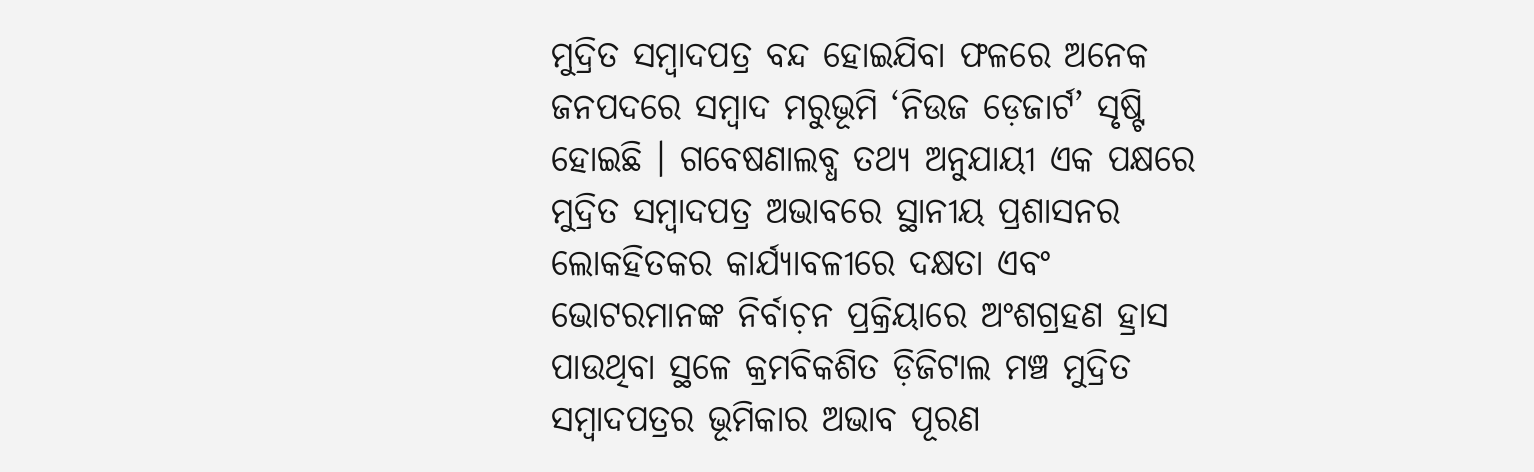ମୁଦ୍ରିତ ସମ୍ୱାଦପତ୍ର ବନ୍ଦ ହୋଇଯିବା ଫଳରେ ଅନେକ ଜନପଦରେ ସମ୍ୱାଦ ମରୁଭୂମି ‘ନିଉଜ ଡ଼େଜାର୍ଟ’ ସୃଷ୍ଟି ହୋଇଛି । ଗବେଷଣାଲବ୍ଧ ତଥ୍ୟ ଅନୁଯାୟୀ ଏକ ପକ୍ଷରେ ମୁଦ୍ରିତ ସମ୍ୱାଦପତ୍ର ଅଭାବରେ ସ୍ଥାନୀୟ ପ୍ରଶାସନର ଲୋକହିତକର କାର୍ଯ୍ୟାବଳୀରେ ଦକ୍ଷତା ଏବଂ ଭୋଟରମାନଙ୍କ ନିର୍ବାଚ଼ନ ପ୍ରକ୍ରିୟାରେ ଅଂଶଗ୍ରହଣ ହ୍ରାସ ପାଉଥିବା ସ୍ଥଳେ କ୍ରମବିକଶିତ ଡ଼ିଜିଟାଲ ମଞ୍ଚ ମୁଦ୍ରିତ ସମ୍ୱାଦପତ୍ରର ଭୂମିକାର ଅଭାବ ପୂରଣ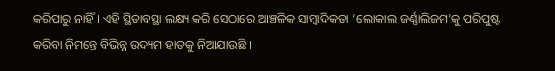କରିପାରୁ ନାହିଁ । ଏହି ସ୍ଥିତାବସ୍ଥା ଲକ୍ଷ୍ୟ କରି ସେଠାରେ ଆଞ୍ଚଳିକ ସାମ୍ୱାଦିକତା ‘ଲୋକାଲ ଜର୍ଣ୍ଣାଲିଜମ’କୁ ପରିପୁଷ୍ଟ କରିବା ନିମନ୍ତେ ବିଭିନ୍ନ ଉଦ୍ୟମ ହାତକୁ ନିଆଯାଉଛି ।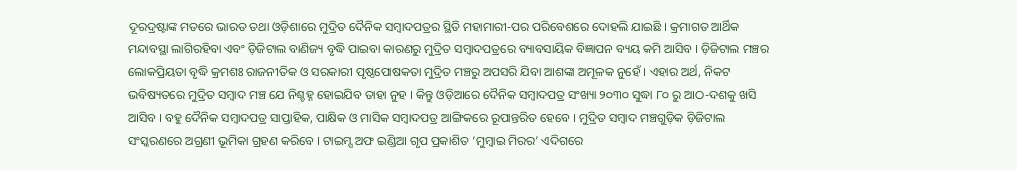ଦୂରଦ୍ରଷ୍ଟାଙ୍କ ମତରେ ଭାରତ ତଥା ଓଡ଼ିଶାରେ ମୁଦ୍ରିତ ଦୈନିକ ସମ୍ୱାଦପତ୍ରର ସ୍ଥିତି ମହାମାରୀ-ପର ପରିବେଶରେ ଦୋହଲି ଯାଇଛି । କ୍ରମାଗତ ଆର୍ଥିକ ମନ୍ଦାବସ୍ଥା ଲାଗିରହିବା ଏବଂ ଡ଼ିଜିଟାଲ ବାଣିଜ୍ୟ ବୃଦ୍ଧି ପାଇବା କାରଣରୁ ମୁଦ୍ରିତ ସମ୍ୱାଦପତ୍ରରେ ବ୍ୟାବସାୟିକ ବିଜ୍ଞାପନ ବ୍ୟୟ କମି ଆସିବ । ଡ଼ିଜିଟାଲ ମଞ୍ଚର ଲୋକପ୍ରିୟତା ବୃଦ୍ଧି କ୍ରମଶଃ ରାଜନୀତିକ ଓ ସରକାରୀ ପୃଷ୍ଠପୋଷକତା ମୁଦ୍ରିତ ମଞ୍ଚରୁ ଅପସରି ଯିବା ଆଶଙ୍କା ଅମୂଳକ ନୁହେଁ । ଏହାର ଅର୍ଥ, ନିକଟ ଭବିଷ୍ୟତରେ ମୁଦ୍ରିତ ସମ୍ୱାଦ ମଞ୍ଚ ଯେ ନିଶ୍ଚହ୍ନ ହୋଇଯିବ ତାହା ନୁହ । କିନ୍ତୁ ଓଡ଼ିଆରେ ଦୈନିକ ସମ୍ୱାଦପତ୍ର ସଂଖ୍ୟା ୨୦୩୦ ସୁଦ୍ଧା ୮୦ ରୁ ଆଠ-ଦଶକୁ ଖସି ଆସିବ । ବହୁ ଦୈନିକ ସମ୍ୱାଦପତ୍ର ସାପ୍ତାହିକ, ପାକ୍ଷିକ ଓ ମାସିକ ସମ୍ୱାଦପତ୍ର ଆଙ୍ଗିକରେ ରୂପାନ୍ତରିତ ହେବେ । ମୁଦ୍ରିତ ସମ୍ୱାଦ ମଞ୍ଚଗୁଡ଼ିକ ଡ଼ିଜିଟାଲ ସଂସ୍କରଣରେ ଅଗ୍ରଣୀ ଭୂମିକା ଗ୍ରହଣ କରିବେ । ଟାଇମ୍ସ ଅଫ ଇଣ୍ଡିଆ ଗୃପ ପ୍ରକାଶିତ ‘ମୁମ୍ୱାଇ ମିରର’ ଏଦିଗରେ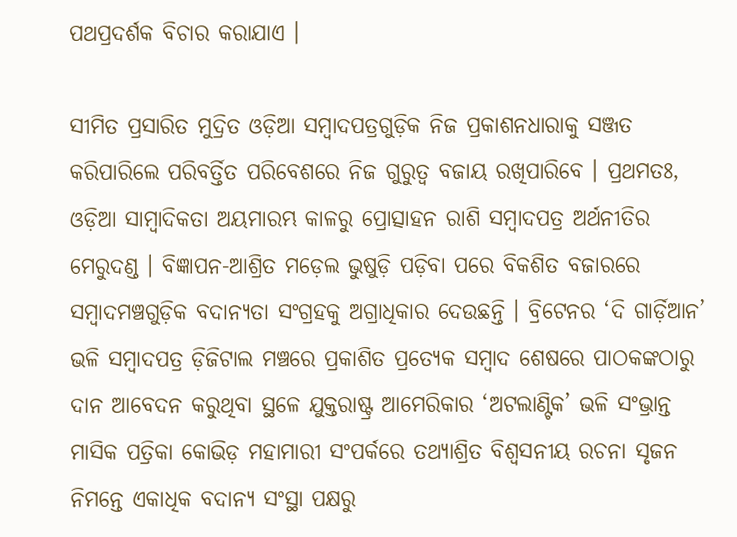ପଥପ୍ରଦର୍ଶକ ବିଚାର କରାଯାଏ ।

ସୀମିତ ପ୍ରସାରିତ ମୁଦ୍ରିତ ଓଡ଼ିଆ ସମ୍ୱାଦପତ୍ରଗୁଡ଼ିକ ନିଜ ପ୍ରକାଶନଧାରାକୁ ସଞ୍ଜତ କରିପାରିଲେ ପରିବର୍ତ୍ତିତ ପରିବେଶରେ ନିଜ ଗୁରୁତ୍ୱ ବଜାୟ ରଖିପାରିବେ । ପ୍ରଥମତଃ, ଓଡ଼ିଆ ସାମ୍ୱାଦିକତା ଅୟମାରମ୍ଭ କାଳରୁ ପ୍ରୋତ୍ସାହନ ରାଶି ସମ୍ୱାଦପତ୍ର ଅର୍ଥନୀତିର ମେରୁଦଣ୍ଡ । ବିଜ୍ଞାପନ-ଆଶ୍ରିତ ମଡ଼େଲ ଭୁଷୁଡ଼ି ପଡ଼ିବା ପରେ ବିକଶିତ ବଜାରରେ ସମ୍ୱାଦମଞ୍ଚଗୁଡ଼ିକ ବଦାନ୍ୟତା ସଂଗ୍ରହକୁ ଅଗ୍ରାଧିକାର ଦେଉଛନ୍ତି । ବ୍ରିଟେନର ‘ଦି ଗାର୍ଡ଼ିଆନ’ ଭଳି ସମ୍ୱାଦପତ୍ର ଡ଼ିଜିଟାଲ ମଞ୍ଚରେ ପ୍ରକାଶିତ ପ୍ରତ୍ୟେକ ସମ୍ୱାଦ ଶେଷରେ ପାଠକଙ୍କଠାରୁ ଦାନ ଆବେଦନ କରୁଥିବା ସ୍ଥଳେ ଯୁକ୍ତରାଷ୍ଟ୍ର ଆମେରିକାର ‘ଅଟଲାଣ୍ଟିକ’ ଭଳି ସଂଭ୍ରାନ୍ତ ମାସିକ ପତ୍ରିକା କୋଭିଡ଼ ମହାମାରୀ ସଂପର୍କରେ ତଥ୍ୟାଶ୍ରିତ ବିଶ୍ୱସନୀୟ ରଚନା ସୃଜନ ନିମନ୍ତେ ଏକାଧିକ ବଦାନ୍ୟ ସଂସ୍ଥା ପକ୍ଷରୁ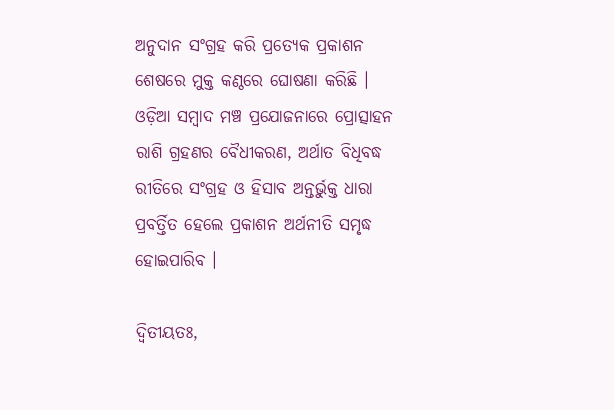ଅନୁଦାନ ସଂଗ୍ରହ କରି ପ୍ରତ୍ୟେକ ପ୍ରକାଶନ ଶେଷରେ ମୁକ୍ତ କଣ୍ଠରେ ଘୋଷଣା କରିଛି । ଓଡ଼ିଆ ସମ୍ୱାଦ ମଞ୍ଚ ପ୍ରଯୋଜନାରେ ପ୍ରୋତ୍ସାହନ ରାଶି ଗ୍ରହଣର ବୈଧୀକରଣ, ଅର୍ଥାତ ବିଧିବଦ୍ଧ ରୀତିରେ ସଂଗ୍ରହ ଓ ହିସାବ ଅନ୍ତର୍ଭୁକ୍ତ ଧାରା ପ୍ରବର୍ତ୍ତିତ ହେଲେ ପ୍ରକାଶନ ଅର୍ଥନୀତି ସମୃଦ୍ଧ ହୋଇପାରିବ ।

ଦ୍ୱିତୀୟତଃ,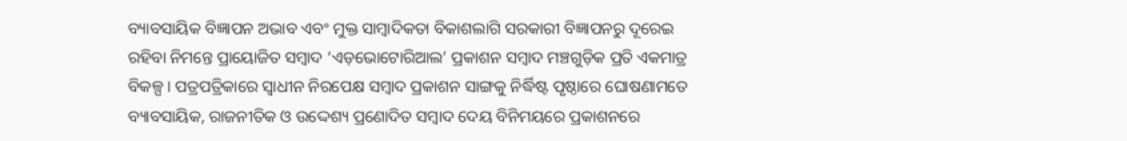ବ୍ୟାବସାୟିକ ବିଜ୍ଞାପନ ଅଭାବ ଏବଂ ମୁକ୍ତ ସାମ୍ୱାଦିକତା ବିକାଶଲାଗି ସରକାରୀ ବିଜ୍ଞାପନରୁ ଦୂରେଇ ରହିବା ନିମନ୍ତେ ପ୍ରାୟୋଜିତ ସମ୍ୱାଦ ‘ଏଡ଼ଭୋଟୋରିଆଲ’ ପ୍ରକାଶନ ସମ୍ୱାଦ ମଞ୍ଚଗୁଡ଼ିକ ପ୍ରତି ଏକମାତ୍ର ବିକଳ୍ପ । ପତ୍ରପତ୍ରିକାରେ ସ୍ୱାଧୀନ ନିରପେକ୍ଷ ସମ୍ୱାଦ ପ୍ରକାଶନ ସାଙ୍ଗକୁ ନିର୍ଦ୍ଧିଷ୍ଟ ପୃଷ୍ଠାରେ ଘୋଷଣାମତେ ବ୍ୟାବସାୟିକ, ରାଜନୀତିକ ଓ ଉଦ୍ଦେଶ୍ୟ ପ୍ରଣୋଦିତ ସମ୍ୱାଦ ଦେୟ ବିନିମୟରେ ପ୍ରକାଶନରେ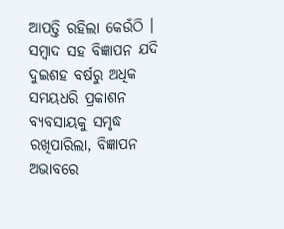ଆପତ୍ତି ରହିଲା କେଉଁଠି । ସମ୍ୱାଦ ସହ ବିଜ୍ଞାପନ ଯଦି ଦୁଇଶହ ବର୍ଷରୁ ଅଧିକ ସମୟଧରି ପ୍ରକାଶନ ବ୍ୟବସାୟକୁ ସମୃଦ୍ଧ ରଖିପାରିଲା, ବିଜ୍ଞାପନ ଅଭାବରେ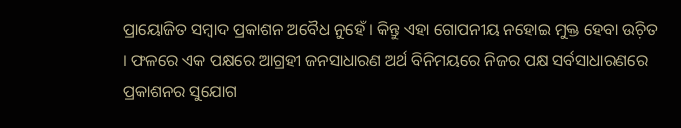ପ୍ରାୟୋଜିତ ସମ୍ୱାଦ ପ୍ରକାଶନ ଅବୈଧ ନୁହେଁ । କିନ୍ତୁ ଏହା ଗୋପନୀୟ ନହୋଇ ମୁକ୍ତ ହେବା ଉଚ଼ିତ । ଫଳରେ ଏକ ପକ୍ଷରେ ଆଗ୍ରହୀ ଜନସାଧାରଣ ଅର୍ଥ ବିନିମୟରେ ନିଜର ପକ୍ଷ ସର୍ବସାଧାରଣରେ ପ୍ରକାଶନର ସୁଯୋଗ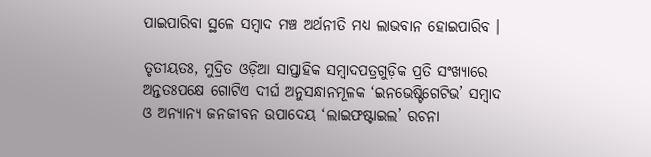ପାଇପାରିବା ସ୍ଥଳେ ସମ୍ୱାଦ ମଞ୍ଚ ଅର୍ଥନୀତି ମଧ୍ୟ ଲାଭବାନ ହୋଇପାରିବ ।

ତୃତୀୟତଃ, ମୁଦ୍ରିତ ଓଡ଼ିଆ ସାପ୍ତାହିକ ସମ୍ୱାଦପତ୍ରଗୁଡ଼ିକ ପ୍ରତି ସଂଖ୍ୟାରେ ଅନ୍ତତଃପକ୍ଷେ ଗୋଟିଏ ଦୀର୍ଘ ଅନୁସନ୍ଧାନମୂଳକ ‘ଇନଭେଷ୍ଟିଗେଟିଭ’ ସମ୍ୱାଦ ଓ ଅନ୍ୟାନ୍ୟ ଜନଜୀବନ ଉପାଦେୟ ‘ଲାଇଫଷ୍ଟାଇଲ’ ରଚନା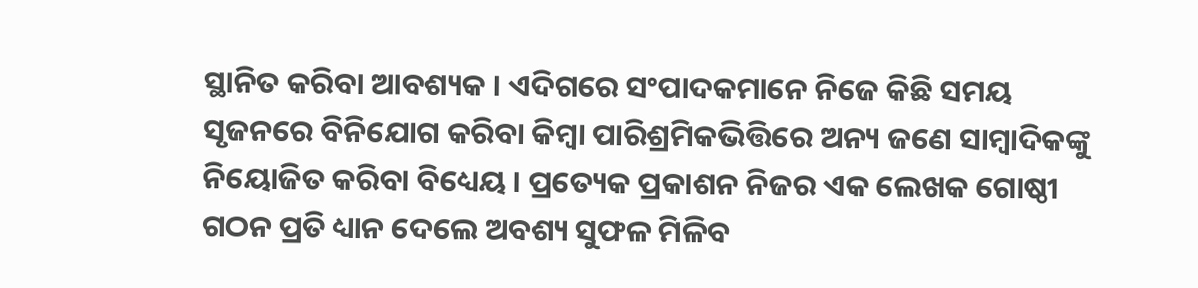ସ୍ଥାନିତ କରିବା ଆବଶ୍ୟକ । ଏଦିଗରେ ସଂପାଦକମାନେ ନିଜେ କିଛି ସମୟ ସୃଜନରେ ବିନିଯୋଗ କରିବା କିମ୍ୱା ପାରିଶ୍ରମିକଭିତ୍ତିରେ ଅନ୍ୟ ଜଣେ ସାମ୍ୱାଦିକଙ୍କୁ ନିୟୋଜିତ କରିବା ବିଧ୍ୟେୟ । ପ୍ରତ୍ୟେକ ପ୍ରକାଶନ ନିଜର ଏକ ଲେଖକ ଗୋଷ୍ଠୀ ଗଠନ ପ୍ରତି ଧ୍ୟାନ ଦେଲେ ଅବଶ୍ୟ ସୁଫଳ ମିଳିବ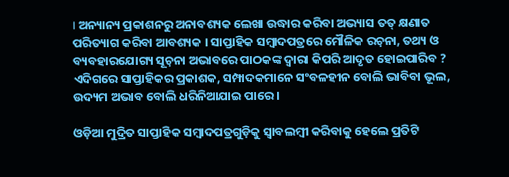। ଅନ୍ୟାନ୍ୟ ପ୍ରକାଶନରୁ ଅନାବଶ୍ୟକ ଲେଖା ଉଦ୍ଧାର କରିବା ଅଭ୍ୟାସ ତତ୍ କ୍ଷଣାତ ପରିତ୍ୟାଗ କରିବା ଆବଶ୍ୟକ । ସାପ୍ତାହିକ ସମ୍ୱାଦପତ୍ରରେ ମୌଳିକ ରଚ଼ନା, ତଥ୍ୟ ଓ ବ୍ୟବହାରଯୋଗ୍ୟ ସୂଚ଼ନା ଅଭାବରେ ପାଠକଙ୍କ ଦ୍ୱାରା କିପରି ଆଦୃତ ହୋଇପାରିବ ? ଏଦିଗରେ ସାପ୍ତାହିକର ପ୍ରକାଶକ, ସମ୍ପାଦକମାନେ ସଂବଳହୀନ ବୋଲି ଭାବିବା ଭୂଲ, ଉଦ୍ୟମ ଅଭାବ ବୋଲି ଧରିନିଆଯାଇ ପାରେ ।

ଓଡ଼ିଆ ମୁଦ୍ରିତ ସାପ୍ତାହିକ ସମ୍ୱାଦପତ୍ରଗୁଡ଼ିକୁ ସ୍ୱାବଲମ୍ୱୀ କରିବାକୁ ହେଲେ ପ୍ରତିଟି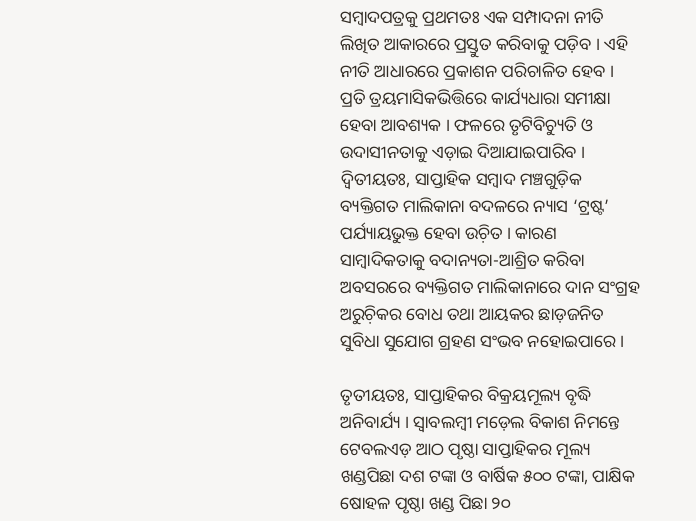ସମ୍ୱାଦପତ୍ରକୁ ପ୍ରଥମତଃ ଏକ ସମ୍ପାଦନା ନୀତି ଲିଖିତ ଆକାରରେ ପ୍ରସ୍ତୁତ କରିବାକୁ ପଡ଼ିବ । ଏହି ନୀତି ଆଧାରରେ ପ୍ରକାଶନ ପରିଚାଳିତ ହେବ । ପ୍ରତି ତ୍ରୟମାସିକଭିତ୍ତିରେ କାର୍ଯ୍ୟଧାରା ସମୀକ୍ଷା ହେବା ଆବଶ୍ୟକ । ଫଳରେ ତୃଟିବିଚ୍ୟୁତି ଓ ଉଦାସୀନତାକୁ ଏଡ଼ାଇ ଦିଆଯାଇପାରିବ । ଦ୍ୱିତୀୟତଃ, ସାପ୍ତାହିକ ସମ୍ୱାଦ ମଞ୍ଚଗୁଡ଼ିକ ବ୍ୟକ୍ତିଗତ ମାଲିକାନା ବଦଳରେ ନ୍ୟାସ ‘ଟ୍ରଷ୍ଟ’ ପର୍ଯ୍ୟାୟଭୁକ୍ତ ହେବା ଉଚ଼ିତ । କାରଣ ସାମ୍ୱାଦିକତାକୁ ବଦାନ୍ୟତା-ଆଶ୍ରିତ କରିବା ଅବସରରେ ବ୍ୟକ୍ତିଗତ ମାଲିକାନାରେ ଦାନ ସଂଗ୍ରହ ଅରୁଚ଼ିକର ବୋଧ ତଥା ଆୟକର ଛାଡ଼ଜନିତ ସୁବିଧା ସୁଯୋଗ ଗ୍ରହଣ ସଂଭବ ନହୋଇପାରେ ।

ତୃତୀୟତଃ, ସାପ୍ତାହିକର ବିକ୍ରୟମୂଲ୍ୟ ବୃଦ୍ଧି ଅନିବାର୍ଯ୍ୟ । ସ୍ୱାବଲମ୍ୱୀ ମଡ଼େଲ ବିକାଶ ନିମନ୍ତେ ଟେବଲଏଡ଼ ଆଠ ପୃଷ୍ଠା ସାପ୍ତାହିକର ମୂଲ୍ୟ ଖଣ୍ଡପିଛା ଦଶ ଟଙ୍କା ଓ ବାର୍ଷିକ ୫୦୦ ଟଙ୍କା, ପାକ୍ଷିକ ଷୋହଳ ପୃଷ୍ଠା ଖଣ୍ଡ ପିଛା ୨୦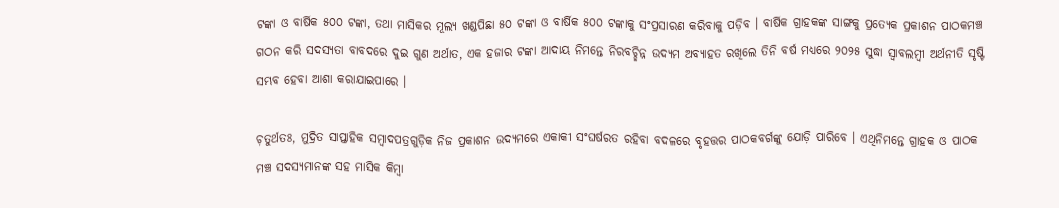ଟଙ୍କା ଓ ବାର୍ଷିକ ୫୦୦ ଟଙ୍କା, ତଥା ମାସିକର ମୂଲ୍ୟ ଖଣ୍ଡପିଛା ୫୦ ଟଙ୍କା ଓ ବାର୍ଷିକ ୫୦୦ ଟଙ୍କାକୁ ସଂପ୍ରସାରଣ କରିବାକୁ ପଡ଼ିବ । ବାର୍ଷିକ ଗ୍ରାହକଙ୍କ ସାଙ୍ଗକୁ ପ୍ରତ୍ୟେକ ପ୍ରକାଶନ ପାଠକମଞ୍ଚ ଗଠନ କରି ସଦସ୍ୟତା ବାବଦରେ ଦୁଇ ଗୁଣ ଅର୍ଥାତ, ଏକ ହଜାର ଟଙ୍କା ଆଦାୟ ନିମନ୍ତେ ନିରବଚ୍ଛିନ୍ନ ଉଦ୍ୟମ ଅବ୍ୟାହତ ରଖିଲେ ତିନି ବର୍ଷ ମଧ୍ୟରେ ୨୦୨୫ ସୁଦ୍ଧା ସ୍ୱାବଲମ୍ୱୀ ଅର୍ଥନୀତି ସୃଷ୍ଟି ସମ୍ଭବ ହେବା ଆଶା କରାଯାଇପାରେ ।

ଚ଼ତୁର୍ଥତଃ, ମୁଦ୍ରିତ ସାପ୍ତାହିକ ସମ୍ୱାଦପତ୍ରଗୁଡ଼ିକ ନିଜ ପ୍ରକାଶନ ଉଦ୍ୟମରେ ଏକାକୀ ସଂଘର୍ଷରତ ରହିବା ବଦଳରେ ବୃହତ୍ତର ପାଠକବର୍ଗଙ୍କୁ ଯୋଡ଼ି ପାରିବେ । ଏଥିନିମନ୍ତେ ଗ୍ରାହକ ଓ ପାଠକ ମଞ୍ଚ ସଦସ୍ୟମାନଙ୍କ ସହ ମାସିକ କିମ୍ୱା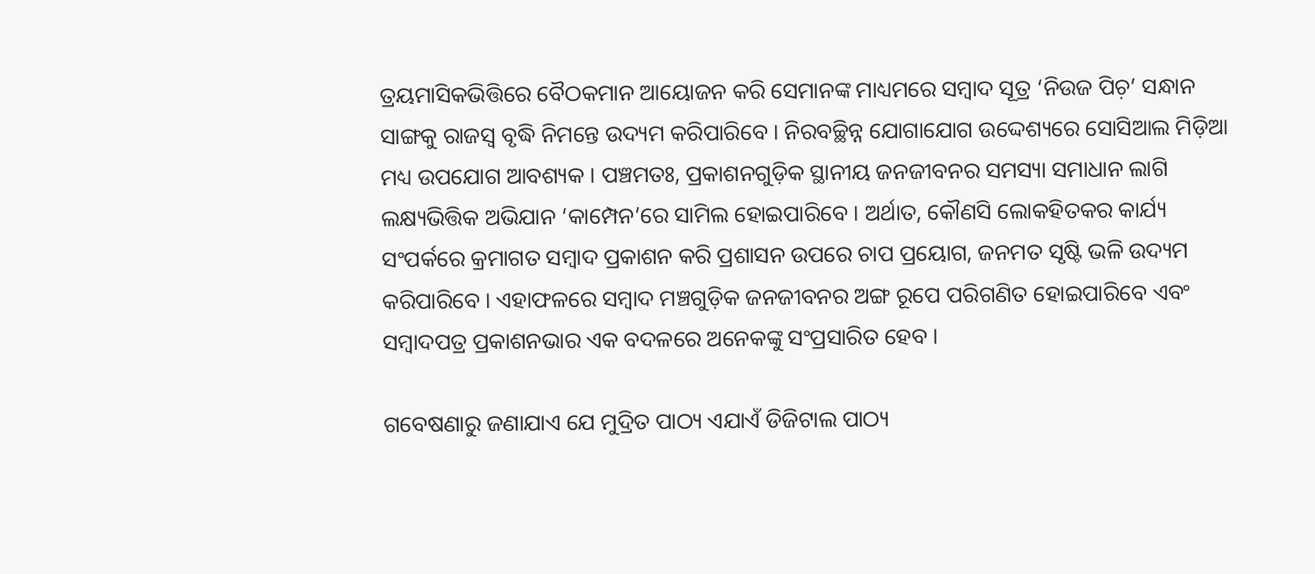ତ୍ରୟମାସିକଭିତ୍ତିରେ ବୈଠକମାନ ଆୟୋଜନ କରି ସେମାନଙ୍କ ମାଧ୍ୟମରେ ସମ୍ୱାଦ ସୂତ୍ର ‘ନିଉଜ ପିଚ଼’ ସନ୍ଧାନ ସାଙ୍ଗକୁ ରାଜସ୍ୱ ବୃଦ୍ଧି ନିମନ୍ତେ ଉଦ୍ୟମ କରିପାରିବେ । ନିରବଚ୍ଛିନ୍ନ ଯୋଗାଯୋଗ ଉଦ୍ଦେଶ୍ୟରେ ସୋସିଆଲ ମିଡ଼ିଆ ମଧ୍ୟ ଉପଯୋଗ ଆବଶ୍ୟକ । ପଞ୍ଚମତଃ, ପ୍ରକାଶନଗୁଡ଼ିକ ସ୍ଥାନୀୟ ଜନଜୀବନର ସମସ୍ୟା ସମାଧାନ ଲାଗି ଲକ୍ଷ୍ୟଭିତ୍ତିକ ଅଭିଯାନ ‘କାମ୍ପେନ’ରେ ସାମିଲ ହୋଇପାରିବେ । ଅର୍ଥାତ, କୌଣସି ଲୋକହିତକର କାର୍ଯ୍ୟ ସଂପର୍କରେ କ୍ରମାଗତ ସମ୍ୱାଦ ପ୍ରକାଶନ କରି ପ୍ରଶାସନ ଉପରେ ଚାପ ପ୍ରୟୋଗ, ଜନମତ ସୃଷ୍ଟି ଭଳି ଉଦ୍ୟମ କରିପାରିବେ । ଏହାଫଳରେ ସମ୍ୱାଦ ମଞ୍ଚଗୁଡ଼ିକ ଜନଜୀବନର ଅଙ୍ଗ ରୂପେ ପରିଗଣିତ ହୋଇପାରିବେ ଏବଂ ସମ୍ୱାଦପତ୍ର ପ୍ରକାଶନଭାର ଏକ ବଦଳରେ ଅନେକଙ୍କୁ ସଂପ୍ରସାରିତ ହେବ ।

ଗବେଷଣାରୁ ଜଣାଯାଏ ଯେ ମୁଦ୍ରିତ ପାଠ୍ୟ ଏଯାଏଁ ଡିଜିଟାଲ ପାଠ୍ୟ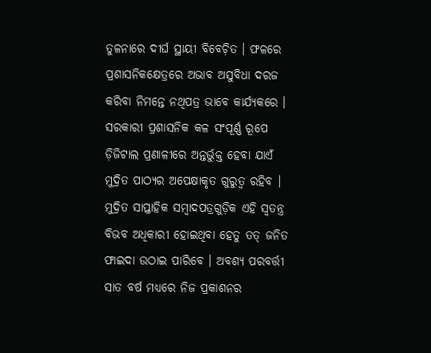ତୁଳନାରେ ଦୀର୍ଘ ସ୍ଥାୟୀ ବିବେଚ଼ିତ । ଫଳରେ ପ୍ରଶାସନିକକ୍ଷେତ୍ରରେ ଅଭାବ ଅସୁବିଧା ଦରଜ କରିବା ନିମନ୍ତେ ନଥିପତ୍ର ଭାବେ କାର୍ଯ୍ୟକରେ । ସରକାରୀ ପ୍ରଶାସନିକ କଳ ସଂପୂର୍ଣ୍ଣ ରୂପେ ଡ଼ିଜିଟାଲ ପ୍ରଣାଳୀରେ ଅନ୍ତର୍ଭୁକ୍ତ ହେବା ଯାଏଁ ମୁଦ୍ରିତ ପାଠ୍ୟର ଅପେକ୍ଷାକୃତ ଗୁରୁତ୍ୱ ରହିବ । ମୁଦ୍ରିତ ସାପ୍ତାହିକ ସମ୍ୱାଦପତ୍ରଗୁଡ଼ିକ ଏହି ସ୍ୱତନ୍ତ୍ର ବିଭବ ଅଧିକାରୀ ହୋଇଥିବା ହେତୁ ତତ୍ ଜନିତ ଫାଇଦା ଉଠାଇ ପାରିବେ । ଅବଶ୍ୟ ପରବର୍ତ୍ତୀ ସାତ ବର୍ଷ ମଧ୍ୟରେ ନିଜ ପ୍ରକାଶନର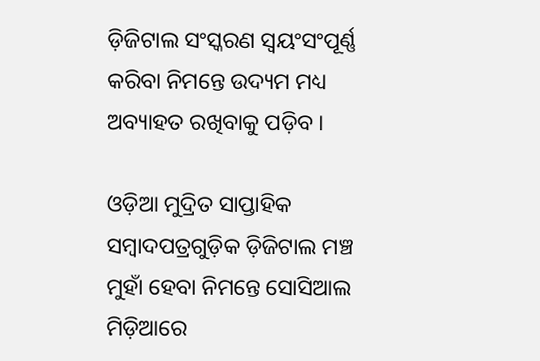ଡ଼ିଜିଟାଲ ସଂସ୍କରଣ ସ୍ୱୟଂସଂପୂର୍ଣ୍ଣ କରିବା ନିମନ୍ତେ ଉଦ୍ୟମ ମଧ୍ୟ ଅବ୍ୟାହତ ରଖିବାକୁ ପଡ଼ିବ ।

ଓଡ଼ିଆ ମୁଦ୍ରିତ ସାପ୍ତାହିକ ସମ୍ୱାଦପତ୍ରଗୁଡ଼ିକ ଡ଼ିଜିଟାଲ ମଞ୍ଚ ମୁହାଁ ହେବା ନିମନ୍ତେ ସୋସିଆଲ ମିଡ଼ିଆରେ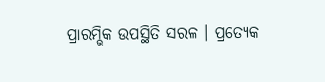ପ୍ରାରମ୍ଭିକ ଉପସ୍ଥିତି ସରଳ । ପ୍ରତ୍ୟେକ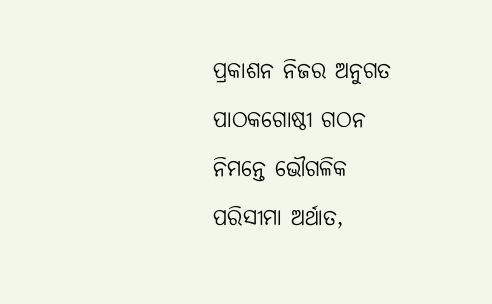ପ୍ରକାଶନ ନିଜର ଅନୁଗତ ପାଠକଗୋଷ୍ଠୀ ଗଠନ ନିମନ୍ତେ ଭୌଗଳିକ ପରିସୀମା ଅର୍ଥାତ,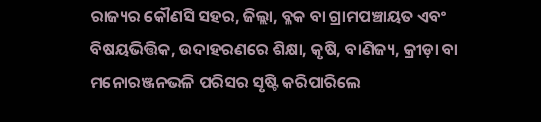ରାଜ୍ୟର କୌଣସି ସହର, ଜିଲ୍ଲା, ବ୍ଳକ ବା ଗ୍ରାମପଞ୍ଚାୟତ ଏବଂ ବିଷୟଭିତ୍ତିକ, ଉଦାହରଣରେ ଶିକ୍ଷା, କୃଷି, ବାଣିଜ୍ୟ, କ୍ରୀଡ଼ା ବା ମନୋରଞ୍ଜନଭଳି ପରିସର ସୃଷ୍ଟି କରିପାରିଲେ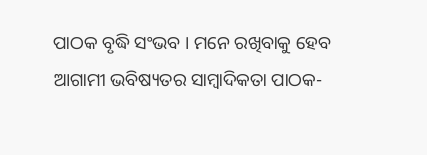ପାଠକ ବୃଦ୍ଧି ସଂଭବ । ମନେ ରଖିବାକୁ ହେବ ଆଗାମୀ ଭବିଷ୍ୟତର ସାମ୍ୱାଦିକତା ପାଠକ-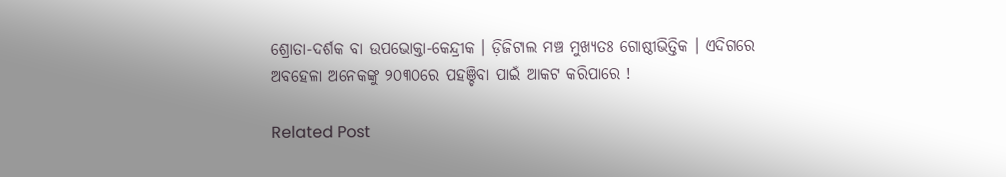ଶ୍ରୋତା-ଦର୍ଶକ ବା ଉପଭୋକ୍ତା-କେନ୍ଦ୍ରୀକ । ଡ଼ିଜିଟାଲ ମଞ୍ଚ ମୁଖ୍ୟତଃ ଗୋଷ୍ଠୀଭିତ୍ତିକ । ଏଦିଗରେ ଅବହେଳା ଅନେକଙ୍କୁ ୨୦୩୦ରେ ପହଞ୍ଚିବା ପାଇଁ ଆକଟ କରିପାରେ !

Related Post